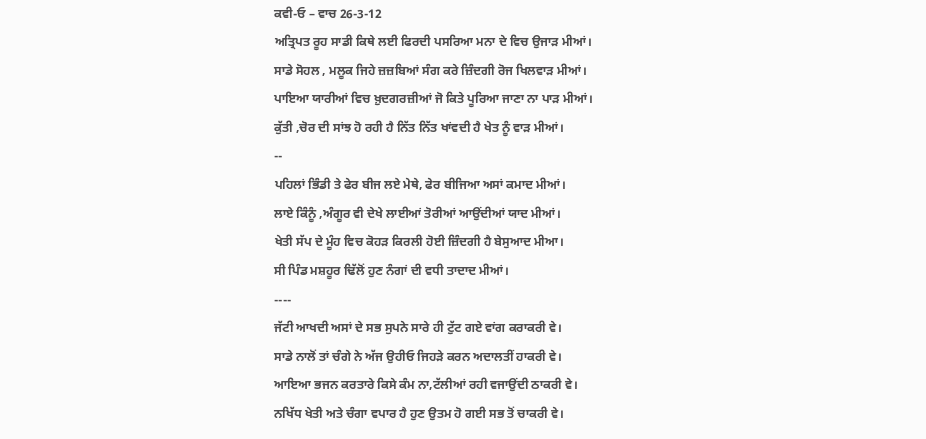ਕਵੀ-ਓ – ਵਾਚ 26-3-12
ਅਤ੍ਰਿਪਤ ਰੂਹ ਸਾਡੀ ਕਿਥੇ ਲਈ ਫਿਰਦੀ ਪਸਰਿਆ ਮਨਾ ਦੇ ਵਿਚ ਉਜਾੜ ਮੀਆਂ।
ਸਾਡੇ ਸੋਹਲ , ਮਲੂਕ ਜਿਹੇ ਜ਼ਜ਼ਬਿਆਂ ਸੰਗ ਕਰੇ ਜ਼ਿੰਦਗੀ ਰੋਜ ਖਿਲਵਾੜ ਮੀਆਂ।
ਪਾਇਆ ਯਾਰੀਆਂ ਵਿਚ ਖ਼ੁਦਗਰਜ਼ੀਆਂ ਜੋ ਕਿਤੇ ਪੂਰਿਆ ਜਾਣਾ ਨਾ ਪਾੜ ਮੀਆਂ।
ਕੁੱਤੀ ,ਚੋਰ ਦੀ ਸਾਂਝ ਹੋ ਰਹੀ ਹੈ ਨਿੱਤ ਨਿੱਤ ਖਾਂਵਦੀ ਹੈ ਖੇਤ ਨੂੰ ਵਾੜ ਮੀਆਂ।
--
ਪਹਿਲਾਂ ਭਿੰਡੀ ਤੇ ਫੇਰ ਬੀਜ ਲਏ ਮੇਥੇ, ਫੇਰ ਬੀਜਿਆ ਅਸਾਂ ਕਮਾਦ ਮੀਆਂ।
ਲਾਏ ਕਿੰਨੂੰ ,ਅੰਗੂਰ ਵੀ ਦੇਖੇ ਲਾਈਆਂ ਤੋਰੀਆਂ ਆਉਂਦੀਆਂ ਯਾਦ ਮੀਆਂ।
ਖੇਤੀ ਸੱਪ ਦੇ ਮੂੰਹ ਵਿਚ ਕੋਹੜ ਕਿਰਲੀ ਹੋਈ ਜ਼ਿੰਦਗੀ ਹੈ ਬੇਸੁਆਦ ਮੀਆ।
ਸੀ ਪਿੰਡ ਮਸ਼ਹੂਰ ਢਿੱਲੋਂ ਹੁਣ ਨੰਗਾਂ ਦੀ ਵਧੀ ਤਾਦਾਦ ਮੀਆਂ।
----
ਜੱਟੀ ਆਖਦੀ ਅਸਾਂ ਦੇ ਸਭ ਸੁਪਨੇ ਸਾਰੇ ਹੀ ਟੁੱਟ ਗਏ ਵਾਂਗ ਕਰਾਕਰੀ ਵੇ।
ਸਾਡੇ ਨਾਲੋਂ ਤਾਂ ਚੰਗੇ ਨੇ ਅੱਜ ਉਹੀਓ ਜਿਹੜੇ ਕਰਨ ਅਦਾਲਤੀਂ ਹਾਕਰੀ ਵੇ।
ਆਇਆ ਭਜਨ ਕਰਤਾਰੇ ਕਿਸੇ ਕੰਮ ਨਾ,ਟੱਲੀਆਂ ਰਹੀ ਵਜਾਉਂਦੀ ਠਾਕਰੀ ਵੇ।
ਨਖਿੱਧ ਖੇਤੀ ਅਤੇ ਚੰਗਾ ਵਪਾਰ ਹੈ ਹੁਣ ਉਤਮ ਹੋ ਗਈ ਸਭ ਤੋਂ ਚਾਕਰੀ ਵੇ।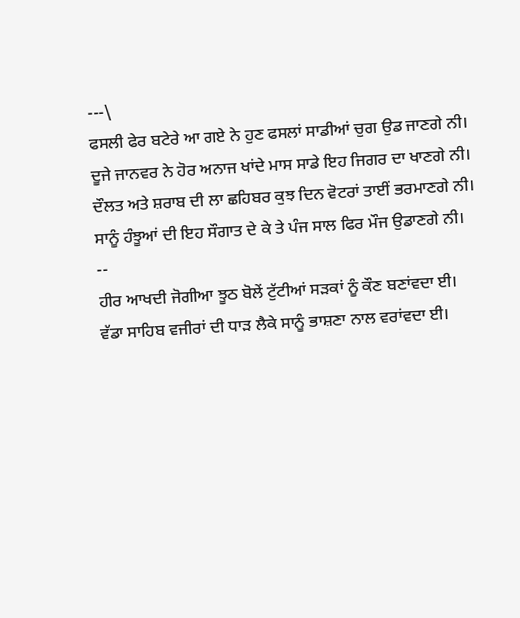---\
ਫਸਲੀ ਫੇਰ ਬਟੇਰੇ ਆ ਗਏ ਨੇ ਹੁਣ ਫਸਲਾਂ ਸਾਡੀਆਂ ਚੁਗ ਉਡ ਜਾਣਗੇ ਨੀ।
ਦੂਜੇ ਜਾਨਵਰ ਨੇ ਹੋਰ ਅਨਾਜ ਖਾਂਦੇ ਮਾਸ ਸਾਡੇ ਇਹ ਜਿਗਰ ਦਾ ਖਾਣਗੇ ਨੀ।
ਦੌਲਤ ਅਤੇ ਸ਼ਰਾਬ ਦੀ ਲਾ ਛਹਿਬਰ ਕੁਝ ਦਿਨ ਵੋਟਰਾਂ ਤਾਈਂ ਭਰਮਾਣਗੇ ਨੀ।
ਸਾਨੂੰ ਹੰਝੂਆਂ ਦੀ ਇਹ ਸੌਗਾਤ ਦੇ ਕੇ ਤੇ ਪੰਜ ਸਾਲ ਫਿਰ ਮੌਜ ਉਡਾਣਗੇ ਨੀ।
--
ਹੀਰ ਆਖਦੀ ਜੋਗੀਆ ਝੂਠ ਬੋਲੇਂ ਟੁੱਟੀਆਂ ਸੜਕਾਂ ਨੂੰ ਕੌਣ ਬਣਾਂਵਦਾ ਈ।
ਵੱਡਾ ਸਾਹਿਬ ਵਜੀਰਾਂ ਦੀ ਧਾੜ ਲੈਕੇ ਸਾਨੂੰ ਭਾਸ਼ਣਾ ਨਾਲ ਵਰਾਂਵਦਾ ਈ।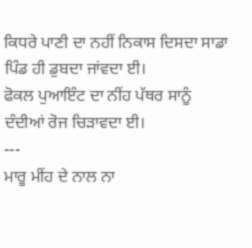ਕਿਧਰੇ ਪਾਣੀ ਦਾ ਨਹੀਂ ਨਿਕਾਸ ਦਿਸਦਾ ਸਾਡਾ ਪਿੰਡ ਹੀ ਡੁਬਦਾ ਜਾਂਵਦਾ ਈ।
ਫੋਕਲ ਪੁਆਇੰਟ ਦਾ ਨੀਂਹ ਪੱਥਰ ਸਾਨੂੰ ਦੰਦੀਆਂ ਰੋਜ ਚਿੜਾਵਦਾ ਈ।
---
ਮਾਰੂ ਮੀਂਹ ਦੇ ਨਾਲ ਨਾ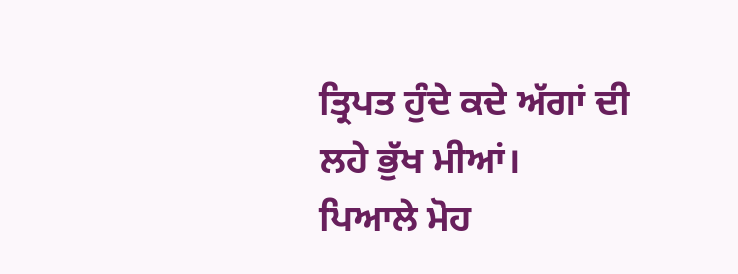ਤ੍ਰਿਪਤ ਹੁੰਦੇ ਕਦੇ ਅੱਗਾਂ ਦੀ ਲਹੇ ਭੁੱਖ ਮੀਆਂ।
ਪਿਆਲੇ ਮੋਹ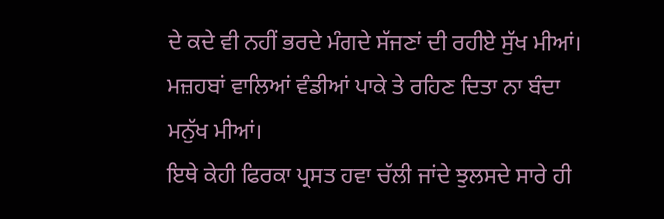ਦੇ ਕਦੇ ਵੀ ਨਹੀਂ ਭਰਦੇ ਮੰਗਦੇ ਸੱਜਣਾਂ ਦੀ ਰਹੀਏ ਸੁੱਖ ਮੀਆਂ।
ਮਜ਼ਹਬਾਂ ਵਾਲਿਆਂ ਵੰਡੀਆਂ ਪਾਕੇ ਤੇ ਰਹਿਣ ਦਿਤਾ ਨਾ ਬੰਦਾ ਮਨੁੱਖ ਮੀਆਂ।
ਇਥੇ ਕੇਹੀ ਫਿਰਕਾ ਪ੍ਰਸਤ ਹਵਾ ਚੱਲੀ ਜਾਂਦੇ ਝੁਲਸਦੇ ਸਾਰੇ ਹੀ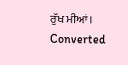ਰੁੱਖ ਮੀਆਂ।
Converted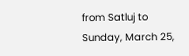from Satluj to
Sunday, March 25,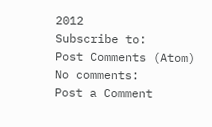2012
Subscribe to:
Post Comments (Atom)
No comments:
Post a Comment